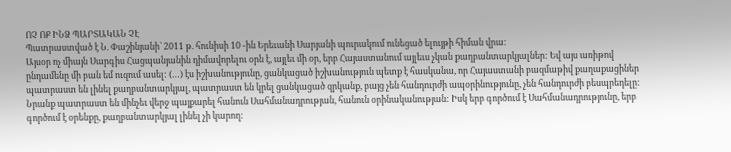ՈՉ ՈՔ ԻՆՁ ՊԱՐՏԱԿԱՆ ՉԷ
Պատրաստված է Ն. Փաշինյանի` 2011 թ. հունիսի 10 -ին Երեւանի Սարյանի պուրակում ունեցած ելույթի հիման վրա:
Այսօր ոչ միայն Սարգիս Հացպանյանին դիմավորելու օրն է, այլեւ մի օր, երբ Հայաստանում այլեւս չկան քաղբանտարկյալներ: Եվ այս առիթով ընդամենը մի բան եմ ուզում ասել: (…) էս իշխանությունը, ցանկացած իշխանություն պետք է հասկանա, որ Հայաստանի բազմաթիվ քաղաքացիներ պատրաստ են լինել քաղբանտարկյալ, պատրաստ են կրել ցանկացած զրկանք, բայց չեն հանդուրժի ապօրինությունը, չեն հանդուրժի բեսպրեդելը: Նրանք պատրաստ են մինչեւ վերջ պայքարել հանուն Սահմանադրության, հանուն օրինականության: Իսկ երբ գործում է Սահմանադրությունը, երբ գործում է օրենքը, քաղբանտարկյալ լինել չի կարող: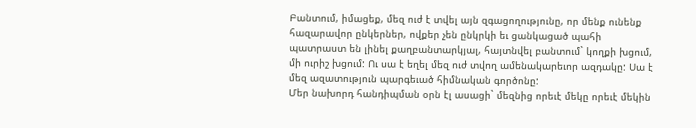Բանտում, իմացեք, մեզ ուժ է տվել այն զգացողությունը, որ մենք ունենք հազարավոր ընկերներ, ովքեր չեն ընկրկի եւ ցանկացած պահի պատրաստ են լինել քաղբանտարկյալ, հայտնվել բանտում` կողքի խցում, մի ուրիշ խցում: Ու սա է եղել մեզ ուժ տվող ամենակարեւոր ազդակը: Սա է մեզ ազատություն պարգեւած հիմնական գործոնը:
Մեր նախորդ հանդիպման օրն էլ ասացի` մեզնից որեւէ մեկը որեւէ մեկին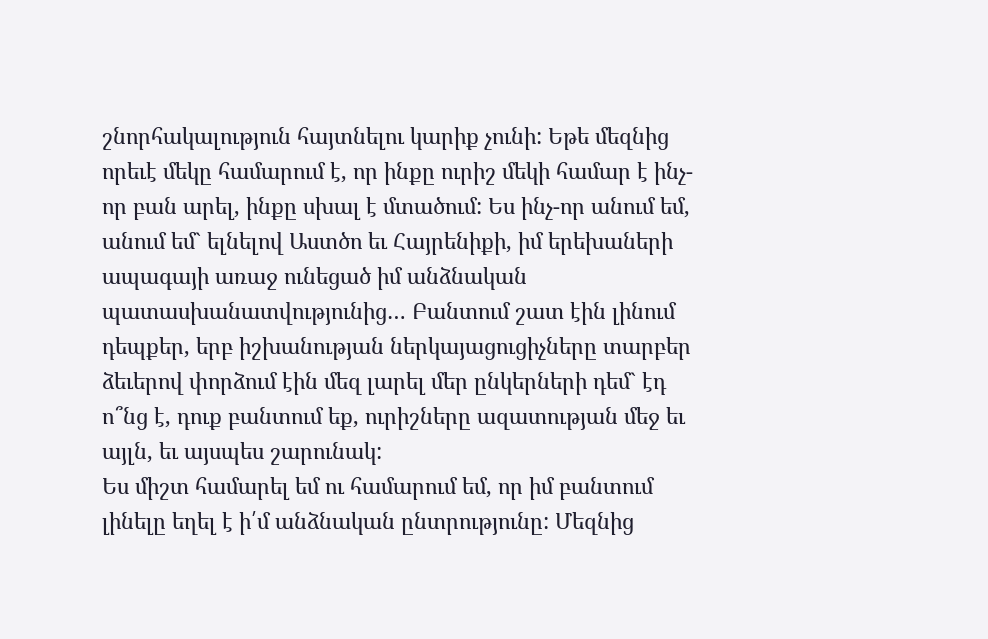շնորհակալություն հայտնելու կարիք չունի: Եթե մեզնից որեւէ մեկը համարում է, որ ինքը ուրիշ մեկի համար է ինչ-որ բան արել, ինքը սխալ է մտածում: Ես ինչ-որ անում եմ, անում եմ` ելնելով Աստծո եւ Հայրենիքի, իմ երեխաների ապագայի առաջ ունեցած իմ անձնական պատասխանատվությունից… Բանտում շատ էին լինում դեպքեր, երբ իշխանության ներկայացուցիչները տարբեր ձեւերով փորձում էին մեզ լարել մեր ընկերների դեմ` էդ ո՞նց է, դուք բանտում եք, ուրիշները ազատության մեջ եւ այլն, եւ այսպես շարունակ:
Ես միշտ համարել եմ ու համարում եմ, որ իմ բանտում լինելը եղել է ի՛մ անձնական ընտրությունը: Մեզնից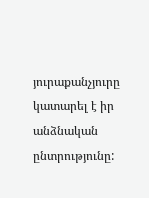յուրաքանչյուրը կատարել է իր անձնական ընտրությունը: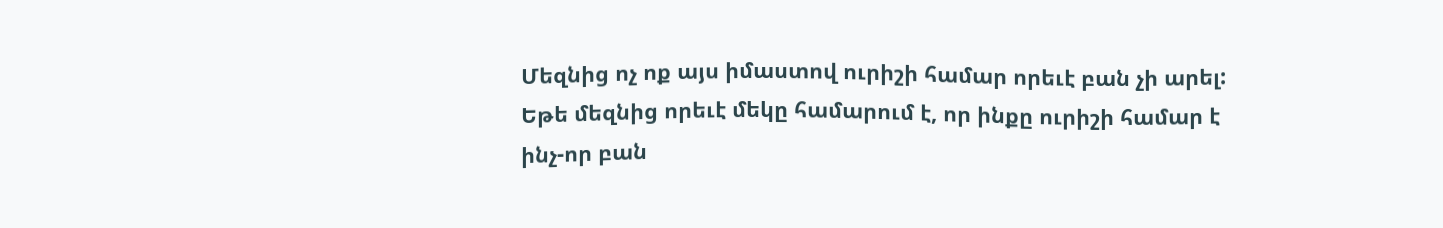Մեզնից ոչ ոք այս իմաստով ուրիշի համար որեւէ բան չի արել: Եթե մեզնից որեւէ մեկը համարում է, որ ինքը ուրիշի համար է ինչ-որ բան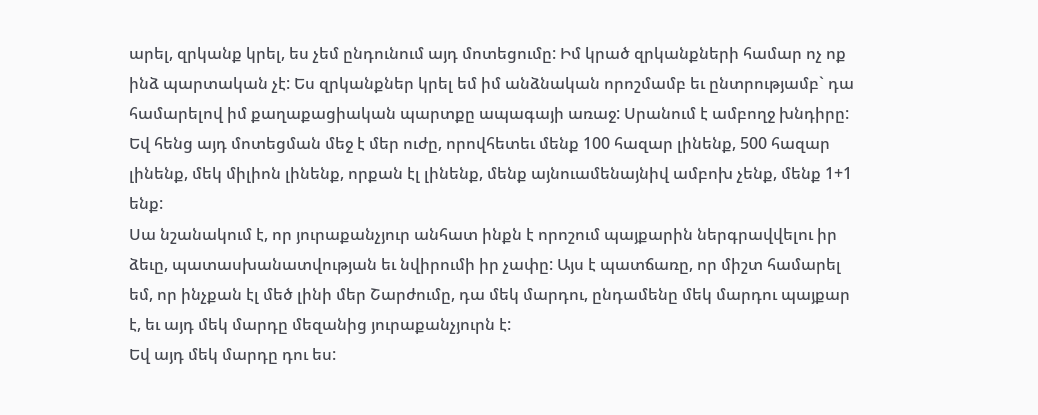արել, զրկանք կրել, ես չեմ ընդունում այդ մոտեցումը: Իմ կրած զրկանքների համար ոչ ոք ինձ պարտական չէ: Ես զրկանքներ կրել եմ իմ անձնական որոշմամբ եւ ընտրությամբ` դա համարելով իմ քաղաքացիական պարտքը ապագայի առաջ: Սրանում է ամբողջ խնդիրը: Եվ հենց այդ մոտեցման մեջ է մեր ուժը, որովհետեւ մենք 100 հազար լինենք, 500 հազար լինենք, մեկ միլիոն լինենք, որքան էլ լինենք, մենք այնուամենայնիվ ամբոխ չենք, մենք 1+1 ենք:
Սա նշանակում է, որ յուրաքանչյուր անհատ ինքն է որոշում պայքարին ներգրավվելու իր ձեւը, պատասխանատվության եւ նվիրումի իր չափը: Այս է պատճառը, որ միշտ համարել եմ, որ ինչքան էլ մեծ լինի մեր Շարժումը, դա մեկ մարդու, ընդամենը մեկ մարդու պայքար է, եւ այդ մեկ մարդը մեզանից յուրաքանչյուրն է:
Եվ այդ մեկ մարդը դու ես: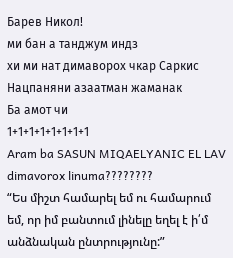Барев Никол!
ми бан а танджум индз
хи ми нат димаворох чкар Саркис Нацпаняни азаатман жаманак
Ба амот чи
1+1+1+1+1+1+1+1
Aram ba SASUN MIQAELYANIC EL LAV dimavorox linuma????????
“Ես միշտ համարել եմ ու համարում եմ, որ իմ բանտում լինելը եղել է ի՛մ անձնական ընտրությունը:”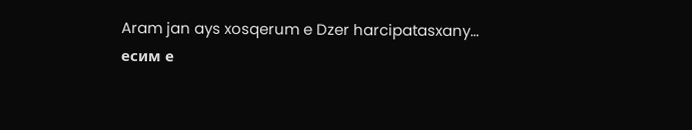Aram jan ays xosqerum e Dzer harcipatasxany…
есим е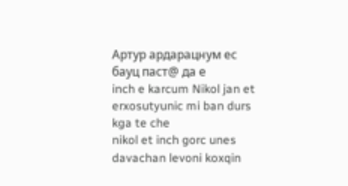Артур ардарацнум ес бауц паст@ да е
inch e karcum Nikol jan et erxosutyunic mi ban durs kga te che
nikol et inch gorc unes davachan levoni koxqin